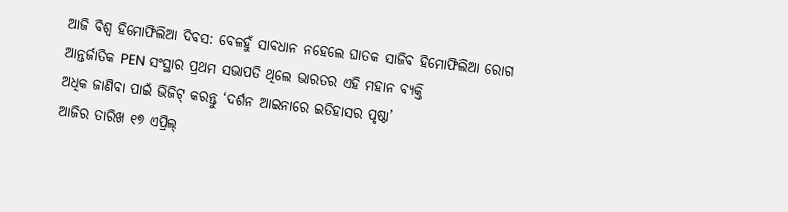ଆଜି ବିଶ୍ୱ ହିମୋଫିଲିଆ ଦିବସ: ବେଳହୁଁ ସାବଧାନ ନହେଲେ ଘାତକ ସାଜିବ ହିମୋଫିଲିଆ ରୋଗ
ଆନ୍ତର୍ଜାତିକ PEN ସଂସ୍ଥାର ପ୍ରଥମ ସଭାପତି ଥିଲେ ଭାରତର ଏହି ମହାନ ବ୍ୟକ୍ତି
ଅଧିକ ଜାଣିବା ପାଇଁ ଭିଜିଟ୍ କରନ୍ତୁ ‘ଦର୍ଶନ ଆଇନାରେ ଇତିହାସର ପୃଷ୍ଠା’
ଆଜିର ତାରିଖ ୧୭ ଏପ୍ରିଲ୍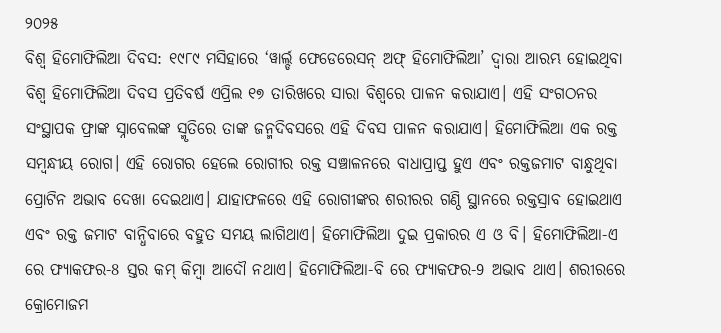୨୦୨୫
ବିଶ୍ୱ ହିମୋଫିଲିଆ ଦିବସ: ୧୯୮୯ ମସିହାରେ ‘ୱାର୍ଲ୍ଡ ଫେଡେରେସନ୍ ଅଫ୍ ହିମୋଫିଲିଆ’ ଦ୍ୱାରା ଆରମ୍ଭ ହୋଇଥିବା ବିଶ୍ୱ ହିମୋଫିଲିଆ ଦିବସ ପ୍ରତିବର୍ଷ ଏପ୍ରିଲ ୧୭ ତାରିଖରେ ସାରା ବିଶ୍ୱରେ ପାଳନ କରାଯାଏ। ଏହି ସଂଗଠନର ସଂସ୍ଥାପକ ଫ୍ରାଙ୍କ ସ୍ନାବେଲଙ୍କ ସ୍ମୃତିରେ ତାଙ୍କ ଜନ୍ମଦିବସରେ ଏହି ଦିବସ ପାଳନ କରାଯାଏ। ହିମୋଫିଲିଆ ଏକ ରକ୍ତ ସମ୍ବନ୍ଧୀୟ ରୋଗ। ଏହି ରୋଗର ହେଲେ ରୋଗୀର ରକ୍ତ ସଞ୍ଚାଳନରେ ବାଧାପ୍ରାପ୍ତ ହୁଏ ଏବଂ ରକ୍ତଜମାଟ ବାନ୍ଧୁଥିବା ପ୍ରୋଟିନ ଅଭାବ ଦେଖା ଦେଇଥାଏ। ଯାହାଫଳରେ ଏହି ରୋଗୀଙ୍କର ଶରୀରର ଗଣ୍ଠି ସ୍ଥାନରେ ରକ୍ତସ୍ରାବ ହୋଇଥାଏ ଏବଂ ରକ୍ତ ଜମାଟ ବାନ୍ଧିବାରେ ବହୁତ ସମୟ ଲାଗିଥାଏ। ହିମୋଫିଲିଆ ଦୁଇ ପ୍ରକାରର ଏ ଓ ବି। ହିମୋଫିଲିଆ-ଏ ରେ ଫ୍ୟାକଫର-8 ସ୍ତର କମ୍ କିମ୍ବା ଆଦୌ ନଥାଏ। ହିମୋଫିଲିଆ-ବି ରେ ଫ୍ୟାକଫର-9 ଅଭାବ ଥାଏ। ଶରୀରରେ କ୍ରୋମୋଜମ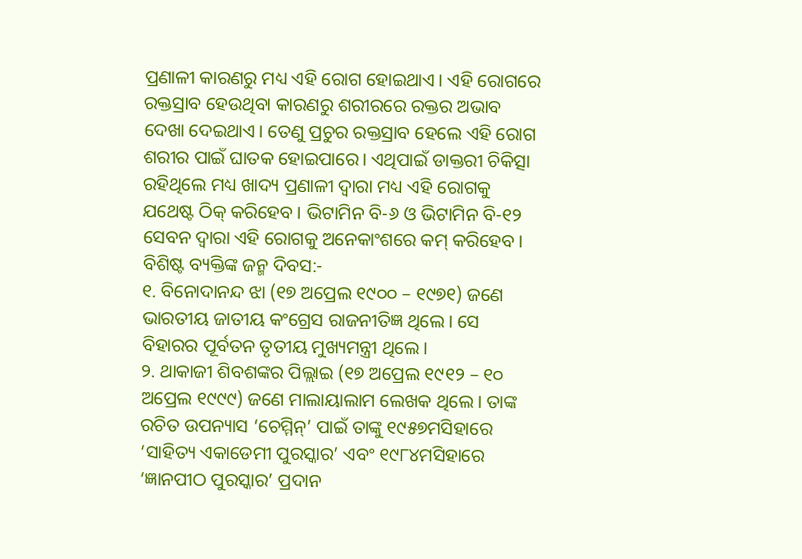ପ୍ରଣାଳୀ କାରଣରୁ ମଧ୍ୟ ଏହି ରୋଗ ହୋଇଥାଏ। ଏହି ରୋଗରେ ରକ୍ତସ୍ରାବ ହେଉଥିବା କାରଣରୁ ଶରୀରରେ ରକ୍ତର ଅଭାବ ଦେଖା ଦେଇଥାଏ। ତେଣୁ ପ୍ରଚୁର ରକ୍ତସ୍ରାବ ହେଲେ ଏହି ରୋଗ ଶରୀର ପାଇଁ ଘାତକ ହୋଇପାରେ। ଏଥିପାଇଁ ଡାକ୍ତରୀ ଚିକିତ୍ସା ରହିଥିଲେ ମଧ୍ୟ ଖାଦ୍ୟ ପ୍ରଣାଳୀ ଦ୍ୱାରା ମଧ୍ୟ ଏହି ରୋଗକୁ ଯଥେଷ୍ଟ ଠିକ୍ କରିହେବ। ଭିଟାମିନ ବି-୬ ଓ ଭିଟାମିନ ବି-୧୨ ସେବନ ଦ୍ୱାରା ଏହି ରୋଗକୁ ଅନେକାଂଶରେ କମ୍ କରିହେବ।
ବିଶିଷ୍ଟ ବ୍ୟକ୍ତିଙ୍କ ଜନ୍ମ ଦିବସ:-
୧. ବିନୋଦାନନ୍ଦ ଝା (୧୭ ଅପ୍ରେଲ ୧୯୦୦ – ୧୯୭୧) ଜଣେ ଭାରତୀୟ ଜାତୀୟ କଂଗ୍ରେସ ରାଜନୀତିଜ୍ଞ ଥିଲେ। ସେ ବିହାରର ପୂର୍ବତନ ତୃତୀୟ ମୁଖ୍ୟମନ୍ତ୍ରୀ ଥିଲେ।
୨. ଥାକାଜୀ ଶିବଶଙ୍କର ପିଲ୍ଲାଇ (୧୭ ଅପ୍ରେଲ ୧୯୧୨ – ୧୦ ଅପ୍ରେଲ ୧୯୯୯) ଜଣେ ମାଲାୟାଲାମ ଲେଖକ ଥିଲେ। ତାଙ୍କ ରଚିତ ଉପନ୍ୟାସ ‘ଚେମ୍ମିନ୍’ ପାଇଁ ତାଙ୍କୁ ୧୯୫୭ମସିହାରେ ‘ସାହିତ୍ୟ ଏକାଡେମୀ ପୁରସ୍କାର’ ଏବଂ ୧୯୮୪ମସିହାରେ ‘ଜ୍ଞାନପୀଠ ପୁରସ୍କାର’ ପ୍ରଦାନ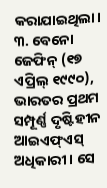କରାଯାଇଥିଲା।
୩. ବେନୋ ଜେଫିନ୍ (୧୭ ଏପ୍ରିଲ୍ ୧୯୯୦), ଭାରତର ପ୍ରଥମ ସମ୍ପୂର୍ଣ୍ଣ ଦୃଷ୍ଟିହୀନ ଆଇଏଫ୍ଏସ୍ ଅଧିକାରୀ। ସେ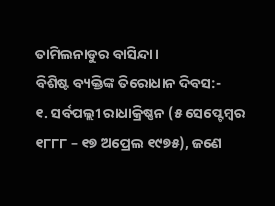ତାମିଲନାଡୁର ବାସିନ୍ଦା।
ବିଶିଷ୍ଟ ବ୍ୟକ୍ତିଙ୍କ ତିରୋଧାନ ଦିବସ:-
୧. ସର୍ବପଲ୍ଲୀ ରାଧାକ୍ରିଷ୍ଣନ (୫ ସେପ୍ଟେମ୍ବର ୧୮୮୮ – ୧୭ ଅପ୍ରେଲ ୧୯୭୫), ଜଣେ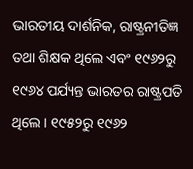ଭାରତୀୟ ଦାର୍ଶନିକ, ରାଷ୍ଟ୍ରନୀତିଜ୍ଞ ତଥା ଶିକ୍ଷକ ଥିଲେ ଏବଂ ୧୯୬୨ରୁ ୧୯୬୪ ପର୍ଯ୍ୟନ୍ତ ଭାରତର ରାଷ୍ଟ୍ରପତି ଥିଲେ। ୧୯୫୨ରୁ ୧୯୬୨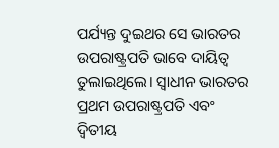ପର୍ଯ୍ୟନ୍ତ ଦୁଇଥର ସେ ଭାରତର ଉପରାଷ୍ଟ୍ରପତି ଭାବେ ଦାୟିତ୍ୱ ତୁଲାଇଥିଲେ। ସ୍ୱାଧୀନ ଭାରତର ପ୍ରଥମ ଉପରାଷ୍ଟ୍ରପତି ଏବଂ ଦ୍ୱିତୀୟ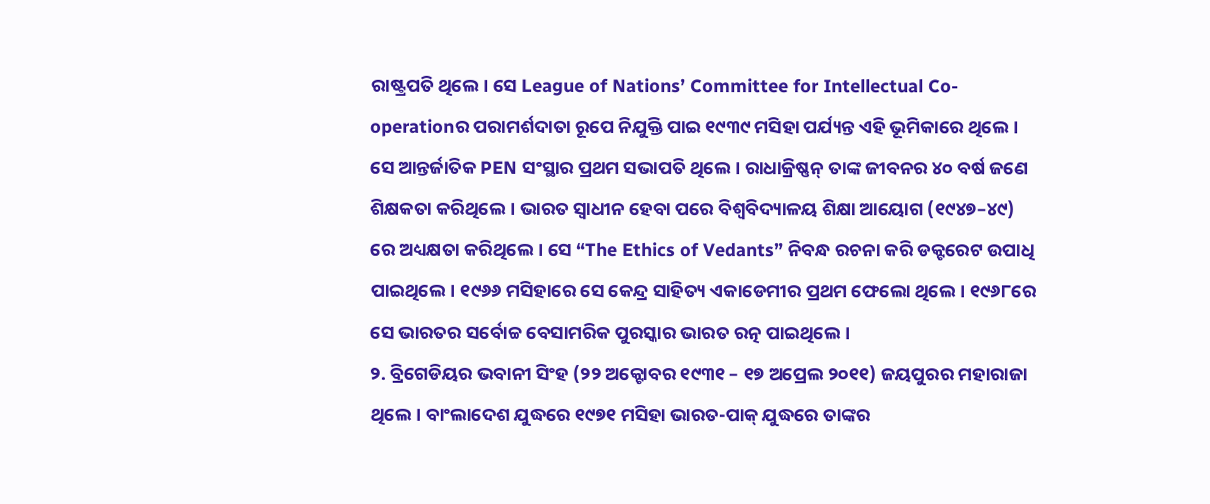ରାଷ୍ଟ୍ରପତି ଥିଲେ। ସେ League of Nations’ Committee for Intellectual Co-operationର ପରାମର୍ଶଦାତା ରୂପେ ନିଯୁକ୍ତି ପାଇ ୧୯୩୯ ମସିହା ପର୍ଯ୍ୟନ୍ତ ଏହି ଭୂମିକାରେ ଥିଲେ। ସେ ଆନ୍ତର୍ଜାତିକ PEN ସଂସ୍ଥାର ପ୍ରଥମ ସଭାପତି ଥିଲେ। ରାଧାକ୍ରିଷ୍ଣନ୍ ତାଙ୍କ ଜୀବନର ୪୦ ବର୍ଷ ଜଣେ ଶିକ୍ଷକତା କରିଥିଲେ। ଭାରତ ସ୍ୱାଧୀନ ହେବା ପରେ ବିଶ୍ୱବିଦ୍ୟାଳୟ ଶିକ୍ଷା ଆୟୋଗ (୧୯୪୭–୪୯) ରେ ଅଧ୍ୟକ୍ଷତା କରିଥିଲେ। ସେ “The Ethics of Vedants” ନିବନ୍ଧ ରଚନା କରି ଡକ୍ଟରେଟ ଉପାଧି ପାଇଥିଲେ। ୧୯୬୬ ମସିହାରେ ସେ କେନ୍ଦ୍ର ସାହିତ୍ୟ ଏକାଡେମୀର ପ୍ରଥମ ଫେଲୋ ଥିଲେ। ୧୯୬୮ରେ ସେ ଭାରତର ସର୍ବୋଚ୍ଚ ବେସାମରିକ ପୁରସ୍କାର ଭାରତ ରତ୍ନ ପାଇଥିଲେ।
୨. ବ୍ରିଗେଡିୟର ଭବାନୀ ସିଂହ (୨୨ ଅକ୍ଟୋବର ୧୯୩୧ – ୧୭ ଅପ୍ରେଲ ୨୦୧୧) ଜୟପୁରର ମହାରାଜା ଥିଲେ। ବାଂଲାଦେଶ ଯୁଦ୍ଧରେ ୧୯୭୧ ମସିହା ଭାରତ-ପାକ୍ ଯୁଦ୍ଧରେ ତାଙ୍କର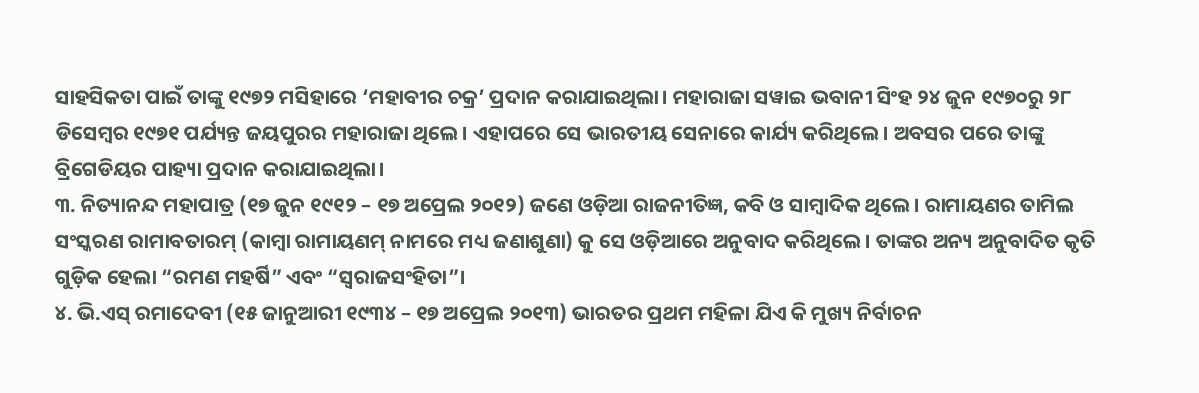ସାହସିକତା ପାଇଁ ତାଙ୍କୁ ୧୯୭୨ ମସିହାରେ ‘ମହାବୀର ଚକ୍ର’ ପ୍ରଦାନ କରାଯାଇଥିଲା। ମହାରାଜା ସୱାଇ ଭବାନୀ ସିଂହ ୨୪ ଜୁନ ୧୯୭୦ରୁ ୨୮ ଡିସେମ୍ବର ୧୯୭୧ ପର୍ଯ୍ୟନ୍ତ ଜୟପୁରର ମହାରାଜା ଥିଲେ। ଏହାପରେ ସେ ଭାରତୀୟ ସେନାରେ କାର୍ଯ୍ୟ କରିଥିଲେ। ଅବସର ପରେ ତାଙ୍କୁ ବ୍ରିଗେଡିୟର ପାହ୍ୟା ପ୍ରଦାନ କରାଯାଇଥିଲା।
୩. ନିତ୍ୟାନନ୍ଦ ମହାପାତ୍ର (୧୭ ଜୁନ ୧୯୧୨ – ୧୭ ଅପ୍ରେଲ ୨୦୧୨) ଜଣେ ଓଡ଼ିଆ ରାଜନୀତିଜ୍ଞ, କବି ଓ ସାମ୍ବାଦିକ ଥିଲେ। ରାମାୟଣର ତାମିଲ ସଂସ୍କରଣ ରାମାବତାରମ୍ (କାମ୍ବା ରାମାୟଣମ୍ ନାମରେ ମଧ୍ୟ ଜଣାଶୁଣା) କୁ ସେ ଓଡ଼ିଆରେ ଅନୁବାଦ କରିଥିଲେ। ତାଙ୍କର ଅନ୍ୟ ଅନୁବାଦିତ କୃତି ଗୁଡ଼ିକ ହେଲା “ରମଣ ମହର୍ଷି” ଏବଂ “ସ୍ୱରାଜସଂହିତା”।
୪. ଭି.ଏସ୍ ରମାଦେବୀ (୧୫ ଜାନୁଆରୀ ୧୯୩୪ – ୧୭ ଅପ୍ରେଲ ୨୦୧୩) ଭାରତର ପ୍ରଥମ ମହିଳା ଯିଏ କି ମୁଖ୍ୟ ନିର୍ବାଚନ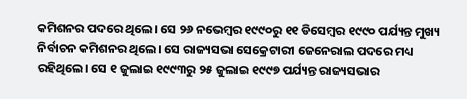କମିଶନର ପଦରେ ଥିଲେ। ସେ ୨୬ ନଭେମ୍ବର ୧୯୯୦ରୁ ୧୧ ଡିସେମ୍ବର ୧୯୯୦ ପର୍ଯ୍ୟନ୍ତ ମୁଖ୍ୟ ନିର୍ବାଚନ କମିଶନର ଥିଲେ। ସେ ରାଜ୍ୟସଭା ସେକ୍ରେଟାରୀ ଜେନେରାଲ ପଦରେ ମଧ୍ୟ ରହିଥିଲେ। ସେ ୧ ଜୁଲାଇ ୧୯୯୩ରୁ ୨୫ ଜୁଲାଇ ୧୯୯୭ ପର୍ଯ୍ୟନ୍ତ ରାଜ୍ୟସଭାର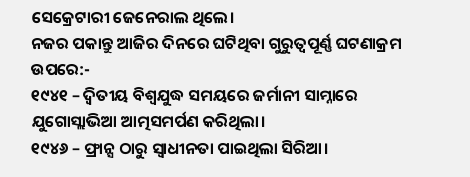ସେକ୍ରେଟାରୀ ଜେନେରାଲ ଥିଲେ।
ନଜର ପକାନ୍ତୁ ଆଜିର ଦିନରେ ଘଟିଥିବା ଗୁରୁତ୍ୱପୂର୍ଣ୍ଣ ଘଟଣାକ୍ରମ ଉପରେ:-
୧୯୪୧ – ଦ୍ୱିତୀୟ ବିଶ୍ୱଯୁଦ୍ଧ ସମୟରେ ଜର୍ମାନୀ ସାମ୍ନାରେ ଯୁଗୋସ୍ଲାଭିଆ ଆତ୍ମସମର୍ପଣ କରିଥିଲା।
୧୯୪୬ – ଫ୍ରାନ୍ସ ଠାରୁ ସ୍ୱାଧୀନତା ପାଇଥିଲା ସିରିଆ।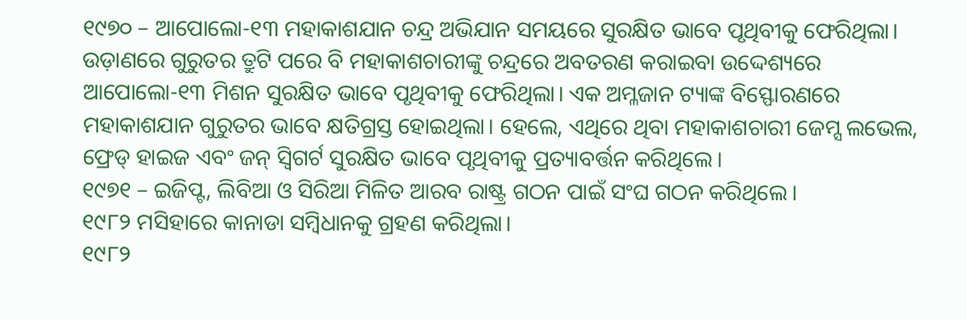୧୯୭୦ – ଆପୋଲୋ-୧୩ ମହାକାଶଯାନ ଚନ୍ଦ୍ର ଅଭିଯାନ ସମୟରେ ସୁରକ୍ଷିତ ଭାବେ ପୃଥିବୀକୁ ଫେରିଥିଲା। ଉଡ଼ାଣରେ ଗୁରୁତର ତ୍ରୁଟି ପରେ ବି ମହାକାଶଚାରୀଙ୍କୁ ଚନ୍ଦ୍ରରେ ଅବତରଣ କରାଇବା ଉଦ୍ଦେଶ୍ୟରେ ଆପୋଲୋ-୧୩ ମିଶନ ସୁରକ୍ଷିତ ଭାବେ ପୃଥିବୀକୁ ଫେରିଥିଲା। ଏକ ଅମ୍ଳଜାନ ଟ୍ୟାଙ୍କ ବିସ୍ଫୋରଣରେ ମହାକାଶଯାନ ଗୁରୁତର ଭାବେ କ୍ଷତିଗ୍ରସ୍ତ ହୋଇଥିଲା। ହେଲେ, ଏଥିରେ ଥିବା ମହାକାଶଚାରୀ ଜେମ୍ସ ଲଭେଲ, ଫ୍ରେଡ୍ ହାଇଜ ଏବଂ ଜନ୍ ସ୍ୱିଗର୍ଟ ସୁରକ୍ଷିତ ଭାବେ ପୃଥିବୀକୁ ପ୍ରତ୍ୟାବର୍ତ୍ତନ କରିଥିଲେ।
୧୯୭୧ – ଇଜିପ୍ଟ, ଲିବିଆ ଓ ସିରିଆ ମିଳିତ ଆରବ ରାଷ୍ଟ୍ର ଗଠନ ପାଇଁ ସଂଘ ଗଠନ କରିଥିଲେ।
୧୯୮୨ ମସିହାରେ କାନାଡା ସମ୍ବିଧାନକୁ ଗ୍ରହଣ କରିଥିଲା।
୧୯୮୨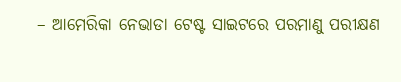– ଆମେରିକା ନେଭାଡା ଟେଷ୍ଟ ସାଇଟରେ ପରମାଣୁ ପରୀକ୍ଷଣ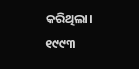କରିଥିଲା।
୧୯୯୩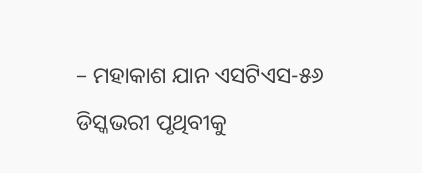– ମହାକାଶ ଯାନ ଏସଟିଏସ-୫୬ ଡିସ୍କଭରୀ ପୃଥିବୀକୁ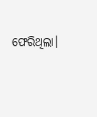ଫେରିଥିଲା।